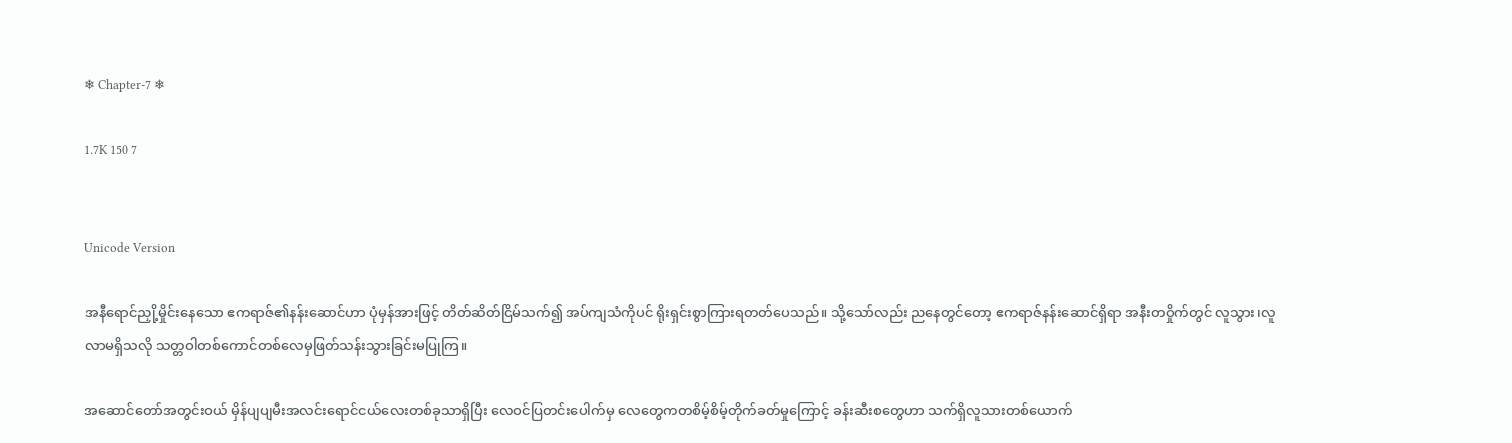❄ Chapter-7 ❄

1.7K 150 7


Unicode Version

အနီရောင်ညှို့မှိုင်းနေသော ဧကရာဇ်၏နန်းဆောင်ဟာ ပုံမှန်အားဖြင့် တိတ်ဆိတ်ငြိမ်သက်၍ အပ်ကျသံကိုပင် ရိုးရှင်းစွာကြားရတတ်ပေသည်။ သို့သော်လည်း ညနေတွင်တော့ ဧကရာဇ်နန်းဆောင်ရှိရာ အနီးတဝှိုက်တွင် လူသွား၊လူလာမရှိသလို သတ္တဝါတစ်ကောင်တစ်လေမှဖြတ်သန်းသွားခြင်းမပြုကြ။

အဆောင်တော်အတွင်းဝယ် မှိန်ပျပျမီးအလင်းရောင်ငယ်လေးတစ်ခုသာရှိပြီး လေဝင်ပြတင်းပေါက်မှ လေတွေကတစိမ့်စိမ့်တိုက်ခတ်မှုကြောင့် ခန်းဆီးစတွေဟာ သက်ရှိလူသားတစ်ယောက်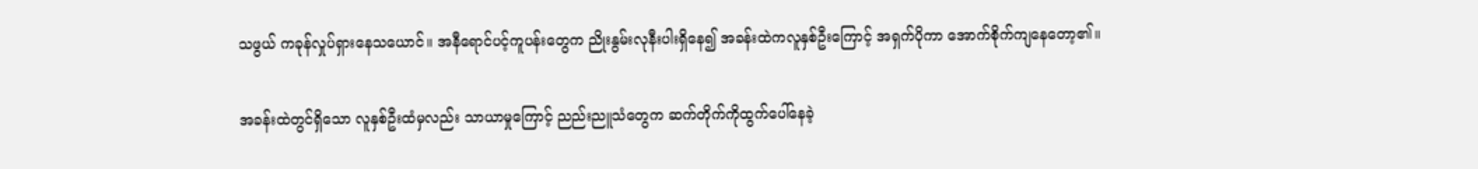သဖွယ် ကခုန်လှုပ်ရှားနေသယောင်။ အနီရောင်ပင့်ကူပန်းတွေက ညိုးနွမ်းလုနီးပါးရှိနေ၍ အခန်းထဲကလူနှစ်ဦးကြောင့် အရှက်ပိုကာ‌ အောက်စိုက်ကျနေတော့၏။

အခန်းထဲတွင်ရှိသော လူနှစ်ဦးထံမှလည်း သာယာမှုကြောင့် ညည်းညူသံတွေက ဆက်တိုက်ကိုထွက်ပေါ်နေခဲ့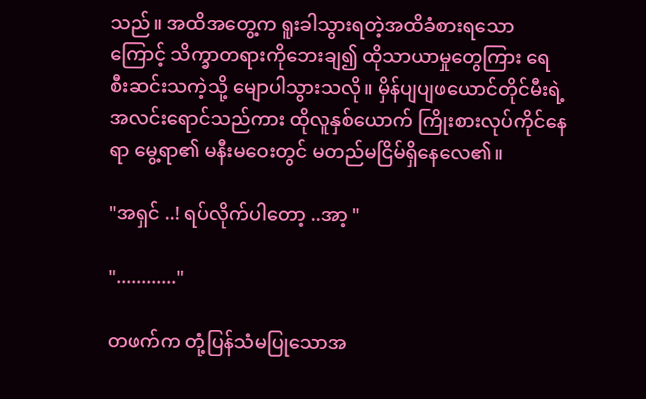သည်။ အထိအတွေ့က ရူးခါသွားရတဲ့အထိခံစားရသောကြောင့် သိက္ခာတရားကိုဘေးချ၍ ထိုသာယာမှုတွေကြား‌ ရေစီးဆင်းသကဲ့သို့ မျောပါသွားသလို။ မှိန်ပျပျဖယောင်တိုင်မီးရဲ့ အလင်းရောင်သည်ကား ထိုလူနှစ်ယောက် ကြိုးစားလုပ်ကိုင်နေရာ မွေ့ရာ၏ မနီးမဝေးတွင် မတည်မငြိမ်ရှိနေလေ၏။

"အရှင် ..! ရပ်လိုက်ပါတော့ ..အာ့ "

"............"

တဖက်က တုံ့ပြန်သံမပြုသောအ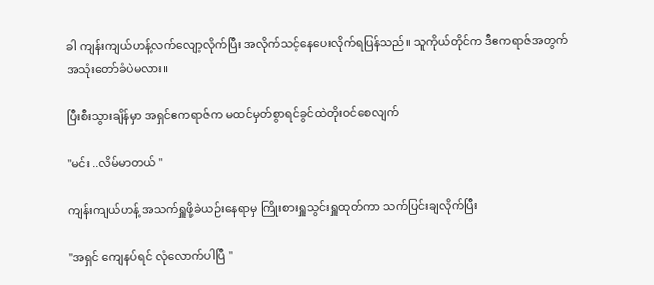ခါ ကျန်းကျယ်ဟန့်လက်လျော့လိုက်ပြီး အလိုက်သင့်နေပေးလိုက်ရပြန်သည်။ သူကိုယ်တိုင်က ဒီဧကရာဇ်အတွက် အသုံးတော်ခံပဲမလား။

ပြီးစီးသွားချိန်မှာ အရှင်ဧကရာဇ်က မထင်မှတ်စွာရင်ခွင်ထဲတိုးဝင်စေလျက်

"မင်း ..လိမ်မာတယ် "

ကျန်းကျယ်ဟန့် အသက်ရှူဖို့ခဲယဉ်းနေရာမှ ကြိုးစားရှူသွင်းရှူထုတ်ကာ သက်ပြင်းချလိုက်ပြီး

"အရှင် ကျေနပ်ရင် လုံလောက်ပါပြီ "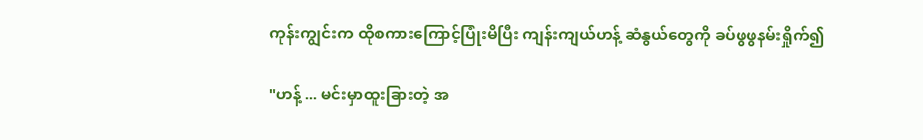ကုန်းကျွင်းက ထိုစကားကြောင့်ပြုံးမိပြီး ကျန်းကျယ်ဟန့် ဆံနွယ်တွေကို ခပ်ဖွဖွနမ်းရှိုက်၍

"ဟန့် ... မင်းမှာထူးခြားတဲ့ ‌အ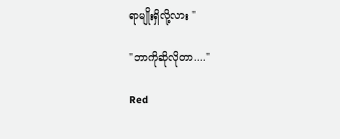ရာမျိုးရှိလို့လား "

"ဘာကိုဆိုလိုတာ...."

Red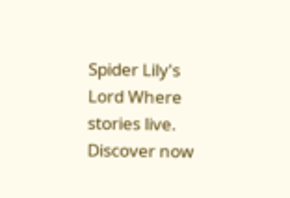Spider Lily's Lord Where stories live. Discover now